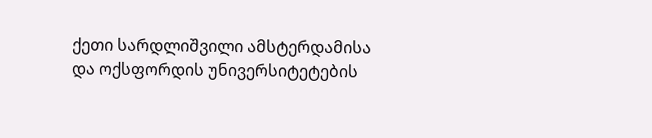ქეთი სარდლიშვილი ამსტერდამისა და ოქსფორდის უნივერსიტეტების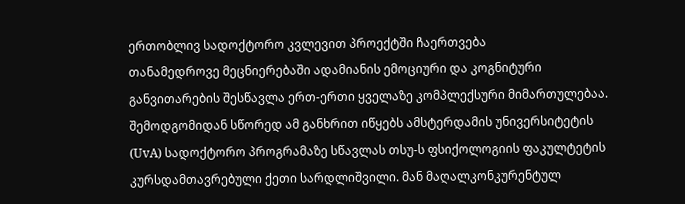ერთობლივ სადოქტორო კვლევით პროექტში ჩაერთვება
თანამედროვე მეცნიერებაში ადამიანის ემოციური და კოგნიტური განვითარების შესწავლა ერთ-ერთი ყველაზე კომპლექსური მიმართულებაა. შემოდგომიდან სწორედ ამ განხრით იწყებს ამსტერდამის უნივერსიტეტის (UvA) სადოქტორო პროგრამაზე სწავლას თსუ-ს ფსიქოლოგიის ფაკულტეტის კურსდამთავრებული ქეთი სარდლიშვილი. მან მაღალკონკურენტულ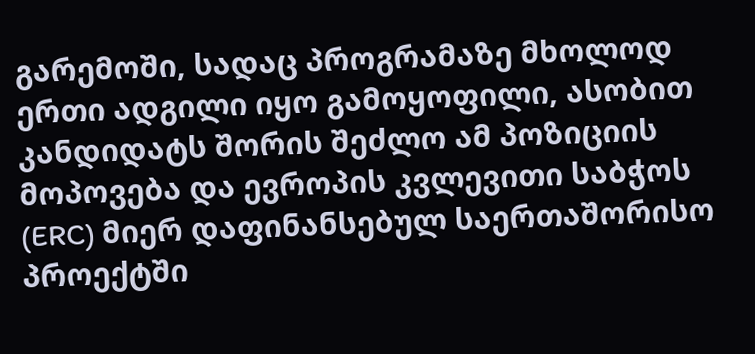გარემოში, სადაც პროგრამაზე მხოლოდ ერთი ადგილი იყო გამოყოფილი, ასობით კანდიდატს შორის შეძლო ამ პოზიციის მოპოვება და ევროპის კვლევითი საბჭოს (ERC) მიერ დაფინანსებულ საერთაშორისო პროექტში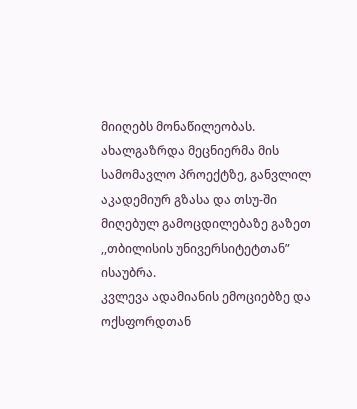მიიღებს მონაწილეობას.
ახალგაზრდა მეცნიერმა მის სამომავლო პროექტზე, განვლილ აკადემიურ გზასა და თსუ-ში მიღებულ გამოცდილებაზე გაზეთ ,,თბილისის უნივერსიტეტთან” ისაუბრა.
კვლევა ადამიანის ემოციებზე და ოქსფორდთან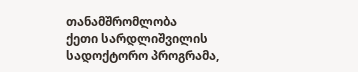თანამშრომლობა
ქეთი სარდლიშვილის სადოქტორო პროგრამა,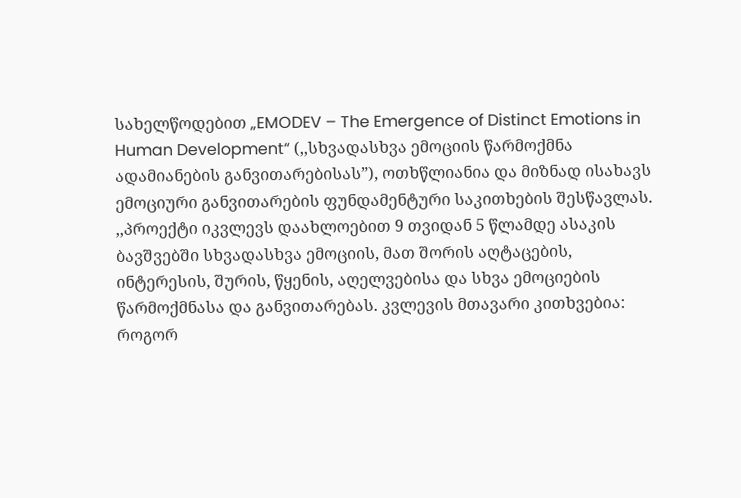სახელწოდებით „EMODEV – The Emergence of Distinct Emotions in Human Development“ (,,სხვადასხვა ემოციის წარმოქმნა ადამიანების განვითარებისას”), ოთხწლიანია და მიზნად ისახავს ემოციური განვითარების ფუნდამენტური საკითხების შესწავლას.
,,პროექტი იკვლევს დაახლოებით 9 თვიდან 5 წლამდე ასაკის ბავშვებში სხვადასხვა ემოციის, მათ შორის აღტაცების, ინტერესის, შურის, წყენის, აღელვებისა და სხვა ემოციების წარმოქმნასა და განვითარებას. კვლევის მთავარი კითხვებია: როგორ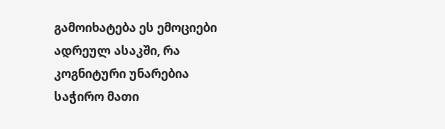გამოიხატება ეს ემოციები ადრეულ ასაკში, რა კოგნიტური უნარებია საჭირო მათი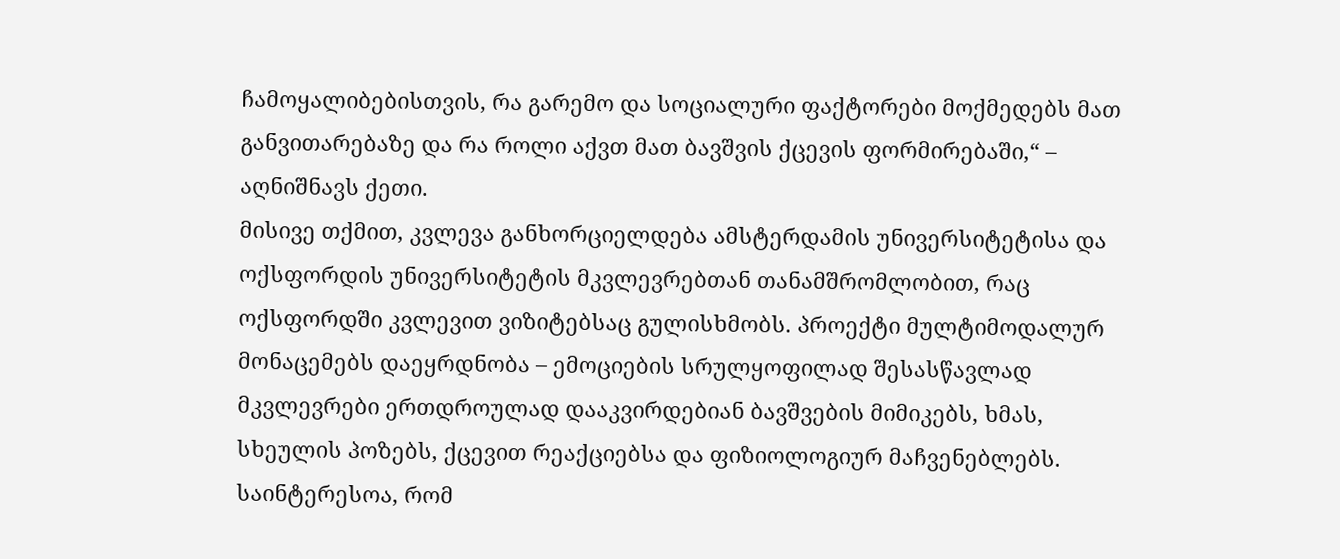ჩამოყალიბებისთვის, რა გარემო და სოციალური ფაქტორები მოქმედებს მათ განვითარებაზე და რა როლი აქვთ მათ ბავშვის ქცევის ფორმირებაში,“ – აღნიშნავს ქეთი.
მისივე თქმით, კვლევა განხორციელდება ამსტერდამის უნივერსიტეტისა და ოქსფორდის უნივერსიტეტის მკვლევრებთან თანამშრომლობით, რაც ოქსფორდში კვლევით ვიზიტებსაც გულისხმობს. პროექტი მულტიმოდალურ მონაცემებს დაეყრდნობა – ემოციების სრულყოფილად შესასწავლად მკვლევრები ერთდროულად დააკვირდებიან ბავშვების მიმიკებს, ხმას, სხეულის პოზებს, ქცევით რეაქციებსა და ფიზიოლოგიურ მაჩვენებლებს.
საინტერესოა, რომ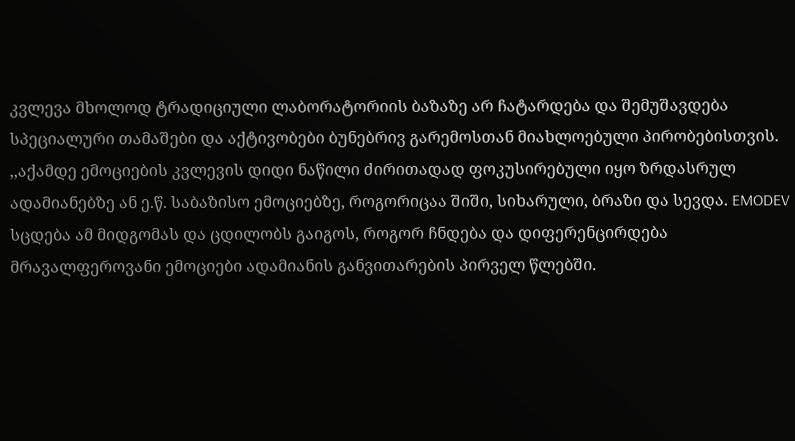კვლევა მხოლოდ ტრადიციული ლაბორატორიის ბაზაზე არ ჩატარდება და შემუშავდება სპეციალური თამაშები და აქტივობები ბუნებრივ გარემოსთან მიახლოებული პირობებისთვის.
,,აქამდე ემოციების კვლევის დიდი ნაწილი ძირითადად ფოკუსირებული იყო ზრდასრულ ადამიანებზე ან ე.წ. საბაზისო ემოციებზე, როგორიცაა შიში, სიხარული, ბრაზი და სევდა. EMODEV სცდება ამ მიდგომას და ცდილობს გაიგოს, როგორ ჩნდება და დიფერენცირდება მრავალფეროვანი ემოციები ადამიანის განვითარების პირველ წლებში.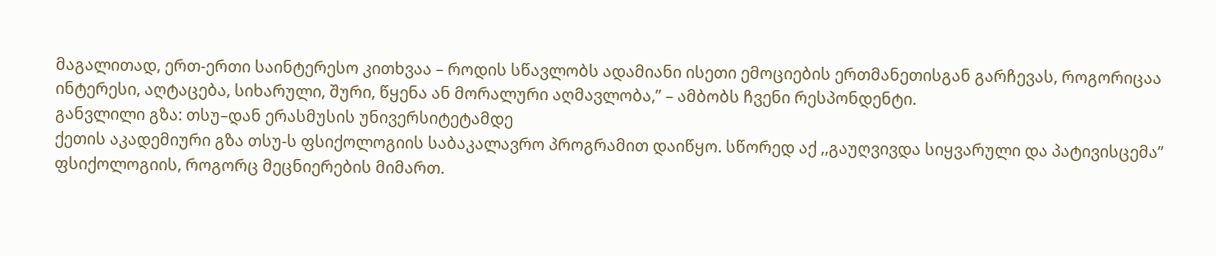მაგალითად, ერთ-ერთი საინტერესო კითხვაა – როდის სწავლობს ადამიანი ისეთი ემოციების ერთმანეთისგან გარჩევას, როგორიცაა ინტერესი, აღტაცება, სიხარული, შური, წყენა ან მორალური აღმავლობა,” – ამბობს ჩვენი რესპონდენტი.
განვლილი გზა: თსუ–დან ერასმუსის უნივერსიტეტამდე
ქეთის აკადემიური გზა თსუ-ს ფსიქოლოგიის საბაკალავრო პროგრამით დაიწყო. სწორედ აქ ,,გაუღვივდა სიყვარული და პატივისცემა” ფსიქოლოგიის, როგორც მეცნიერების მიმართ.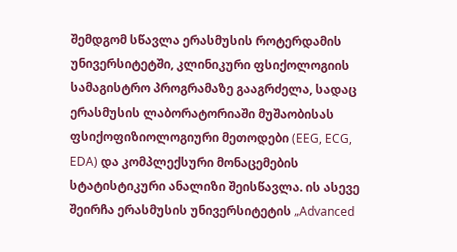შემდგომ სწავლა ერასმუსის როტერდამის უნივერსიტეტში, კლინიკური ფსიქოლოგიის სამაგისტრო პროგრამაზე გააგრძელა, სადაც ერასმუსის ლაბორატორიაში მუშაობისას ფსიქოფიზიოლოგიური მეთოდები (EEG, ECG, EDA) და კომპლექსური მონაცემების სტატისტიკური ანალიზი შეისწავლა. ის ასევე შეირჩა ერასმუსის უნივერსიტეტის „Advanced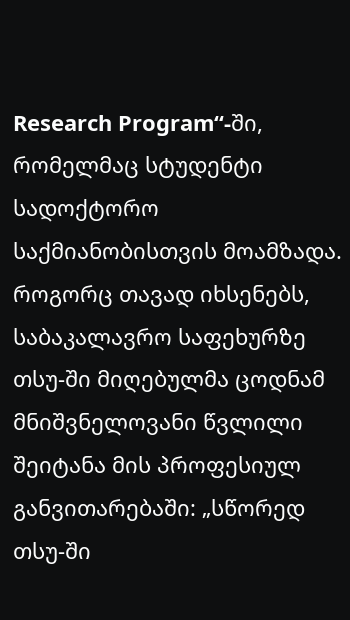Research Program“-ში, რომელმაც სტუდენტი სადოქტორო საქმიანობისთვის მოამზადა.
როგორც თავად იხსენებს, საბაკალავრო საფეხურზე თსუ-ში მიღებულმა ცოდნამ მნიშვნელოვანი წვლილი შეიტანა მის პროფესიულ განვითარებაში: „სწორედ თსუ-ში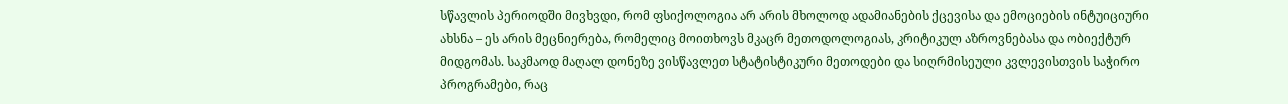სწავლის პერიოდში მივხვდი, რომ ფსიქოლოგია არ არის მხოლოდ ადამიანების ქცევისა და ემოციების ინტუიციური ახსნა – ეს არის მეცნიერება, რომელიც მოითხოვს მკაცრ მეთოდოლოგიას, კრიტიკულ აზროვნებასა და ობიექტურ მიდგომას. საკმაოდ მაღალ დონეზე ვისწავლეთ სტატისტიკური მეთოდები და სიღრმისეული კვლევისთვის საჭირო პროგრამები, რაც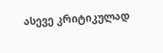ასევე კრიტიკულად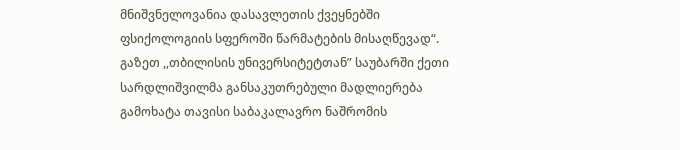მნიშვნელოვანია დასავლეთის ქვეყნებში ფსიქოლოგიის სფეროში წარმატების მისაღწევად“.
გაზეთ ,,თბილისის უნივერსიტეტთან” საუბარში ქეთი სარდლიშვილმა განსაკუთრებული მადლიერება გამოხატა თავისი საბაკალავრო ნაშრომის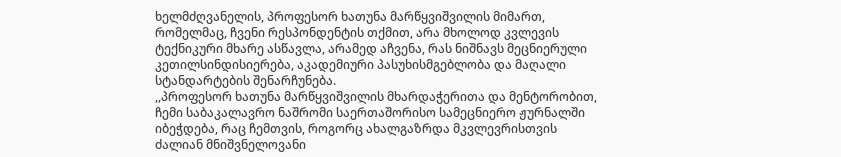ხელმძღვანელის, პროფესორ ხათუნა მარწყვიშვილის მიმართ, რომელმაც, ჩვენი რესპონდენტის თქმით, არა მხოლოდ კვლევის ტექნიკური მხარე ასწავლა, არამედ აჩვენა, რას ნიშნავს მეცნიერული კეთილსინდისიერება, აკადემიური პასუხისმგებლობა და მაღალი სტანდარტების შენარჩუნება.
,,პროფესორ ხათუნა მარწყვიშვილის მხარდაჭერითა და მენტორობით, ჩემი საბაკალავრო ნაშრომი საერთაშორისო სამეცნიერო ჟურნალში იბეჭდება, რაც ჩემთვის, როგორც ახალგაზრდა მკვლევრისთვის ძალიან მნიშვნელოვანი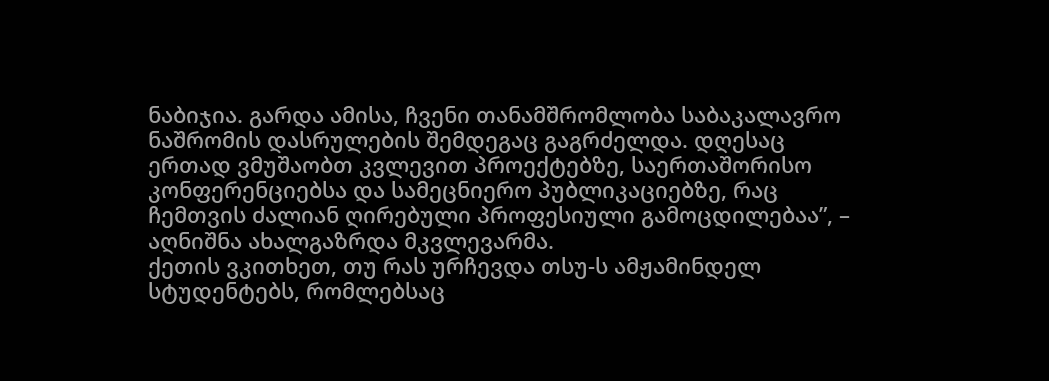ნაბიჯია. გარდა ამისა, ჩვენი თანამშრომლობა საბაკალავრო ნაშრომის დასრულების შემდეგაც გაგრძელდა. დღესაც ერთად ვმუშაობთ კვლევით პროექტებზე, საერთაშორისო კონფერენციებსა და სამეცნიერო პუბლიკაციებზე, რაც ჩემთვის ძალიან ღირებული პროფესიული გამოცდილებაა”, – აღნიშნა ახალგაზრდა მკვლევარმა.
ქეთის ვკითხეთ, თუ რას ურჩევდა თსუ-ს ამჟამინდელ სტუდენტებს, რომლებსაც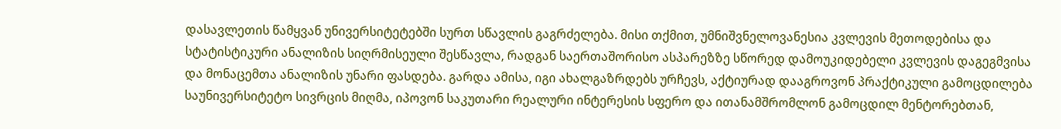დასავლეთის წამყვან უნივერსიტეტებში სურთ სწავლის გაგრძელება. მისი თქმით, უმნიშვნელოვანესია კვლევის მეთოდებისა და სტატისტიკური ანალიზის სიღრმისეული შესწავლა, რადგან საერთაშორისო ასპარეზზე სწორედ დამოუკიდებელი კვლევის დაგეგმვისა და მონაცემთა ანალიზის უნარი ფასდება. გარდა ამისა, იგი ახალგაზრდებს ურჩევს, აქტიურად დააგროვონ პრაქტიკული გამოცდილება საუნივერსიტეტო სივრცის მიღმა, იპოვონ საკუთარი რეალური ინტერესის სფერო და ითანამშრომლონ გამოცდილ მენტორებთან,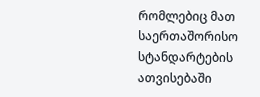რომლებიც მათ საერთაშორისო სტანდარტების ათვისებაში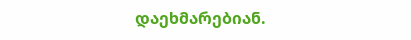დაეხმარებიან.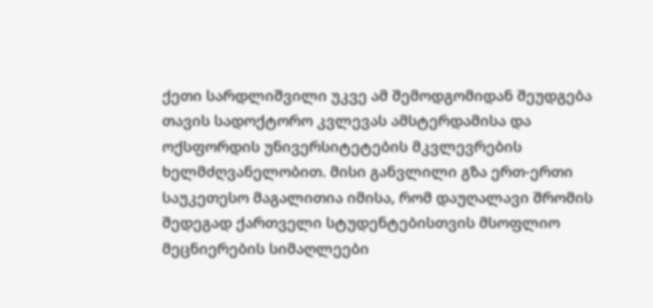ქეთი სარდლიშვილი უკვე ამ შემოდგომიდან შეუდგება თავის სადოქტორო კვლევას ამსტერდამისა და ოქსფორდის უნივერსიტეტების მკვლევრების ხელმძღვანელობით. მისი განვლილი გზა ერთ-ერთი საუკეთესო მაგალითია იმისა, რომ დაუღალავი შრომის შედეგად ქართველი სტუდენტებისთვის მსოფლიო მეცნიერების სიმაღლეები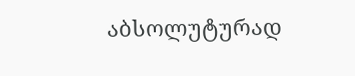აბსოლუტურად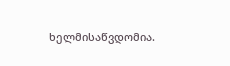ხელმისაწვდომია.